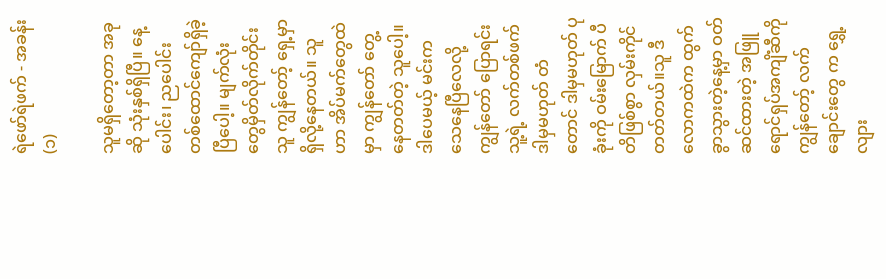ရဲဖော်ရဲဖက် - အခန်း (၁)

သူမရှိတော့တာ အခုဆို သုံးနှစ်ရှိပြီ။ နေ့ပေါင်း၊ ညပေါင်း တစ်ထောင်ကျော်ရှိခဲ့ပြီပေါ့။ မျက်လုံးတွေမှိတ်လိုက်တိုင်း သူ ကျွန်တော့် ရှေ့မှာ ရှိလို့နေတယ်။ သူဟာ အိပ်မက်တွေထဲမှာ ကျွန်တော် တွေ့နေတတ်တဲ့ သူပေါ့။ ဒါပေမယ့် မင်းကသေနေပြီလေလို့ ကျွန်တော် ပြောရင်း သူ့ရဲ့ လက်တစ်ဖက် ဒါမှမဟုတ် တံတောင် ဒါမှမဟုတ် ပုခုံးကို ဝမ်းမြောက် ပီတိဖြစ်စွာ လှမ်းကိုင်တတ်တယ်။သူ ဒီလောကထဲက ထွက်ခွာသွားတဲ့နေ့မှာ ဝတ်ဆင်ထားတဲ့ အဖြူရောင်ရှပ်အကျိံဆီကို ကျွန်တော့် လက်ချောင်းတွေ က ရွှေ့လျား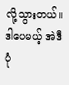လို့သွားတယ်။ ဒါပေမယ့် အဲဒီပုံ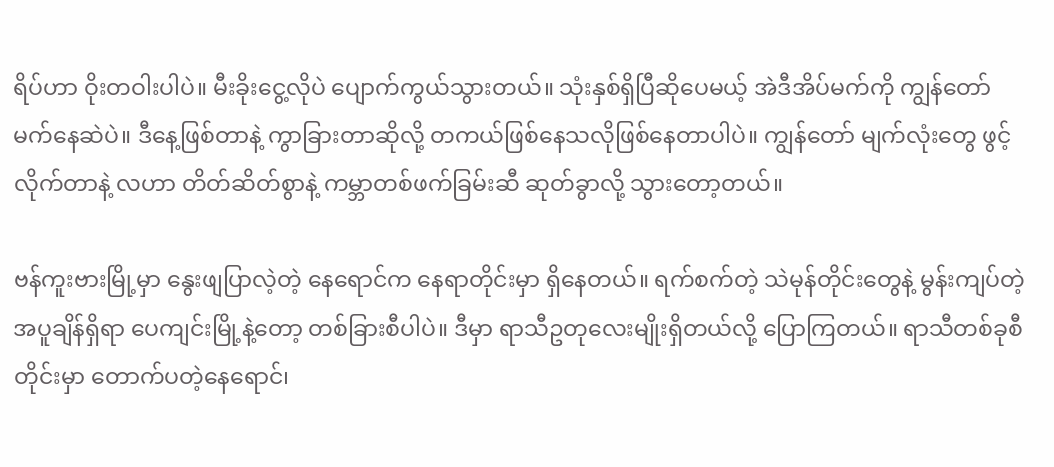ရိပ်ဟာ ဝိုးတဝါးပါပဲ။ မီးခိုးငွေ့လိုပဲ ပျောက်ကွယ်သွားတယ်။ သုံးနှစ်ရှိပြီဆိုပေမယ့် အဲဒီအိပ်မက်ကို ကျွန်တော် မက်နေဆဲပဲ။ ဒီနေ့ဖြစ်တာနဲ့ ကွာခြားတာဆိုလို့ တကယ်ဖြစ်နေသလိုဖြစ်နေတာပါပဲ။ ကျွန်တော် မျက်လုံးတွေ ဖွင့်လိုက်တာနဲ့ လဟာ တိတ်ဆိတ်စွာနဲ့ ကမ္ဘာတစ်ဖက်ခြမ်းဆီ ဆုတ်ခွာလို့ သွားတော့တယ်။

ဗန်ကူးဗားမြို့မှာ နွေးဖျပြာလဲ့တဲ့ နေရောင်က နေရာတိုင်းမှာ ရှိနေတယ်။ ရက်စက်တဲ့ သဲမုန်တိုင်းတွေနဲ့ မွန်းကျပ်တဲ့ အပူချိန်ရှိရာ ပေကျင်းမြို့နဲ့တော့ တစ်ခြားစီပါပဲ။ ဒီမှာ ရာသီဥတုလေးမျိုးရှိတယ်လို့ ပြောကြတယ်။ ရာသီတစ်ခုစီတိုင်းမှာ တောက်ပတဲ့နေရောင်၊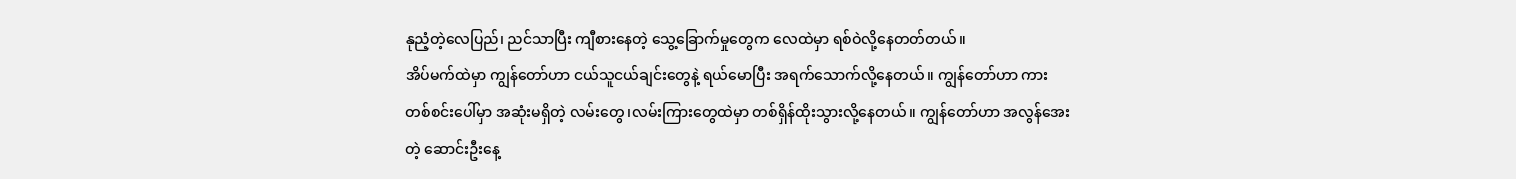နုညံ့တဲ့လေပြည်၊ ညင်သာပြီး ကျီစားနေတဲ့ သွေ့ခြောက်မှုတွေက လေထဲမှာ ရစ်ဝဲလို့နေတတ်တယ်။
အိပ်မက်ထဲမှာ ကျွန်တော်ဟာ ငယ်သူငယ်ချင်းတွေနဲ့ ရယ်မောပြီး အရက်သောက်လို့နေတယ်။ ကျွန်တော်ဟာ ကားတစ်စင်းပေါ်မှာ အဆုံးမရှိတဲ့ လမ်းတွေ၊လမ်းကြားတွေထဲမှာ တစ်ရှိန်ထိုးသွားလို့နေတယ်။ ကျွန်တော်ဟာ အလွန်အေးတဲ့ ဆောင်းဦးနေ့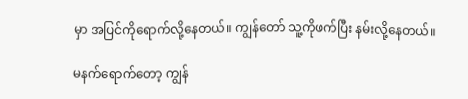မှာ အပြင်ကိုရောက်လို့နေတယ်။ ကျွန်တော် သူ့ကိုဖက်ပြီး နမ်းလို့နေတယ်။

မနက်ရောက်တော့ ကျွန်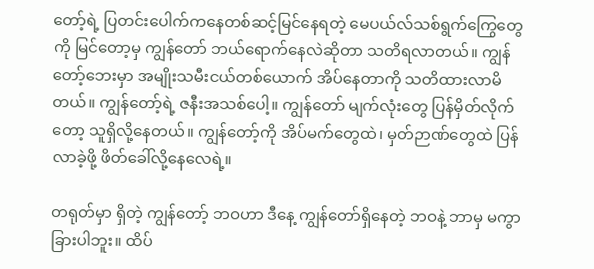တော့်ရဲ့ ပြတင်းပေါက်ကနေတစ်ဆင့်မြင်နေရတဲ့ မေပယ်လ်သစ်ရွက်ကြွေတွေကို မြင်တော့မှ ကျွန်တော် ဘယ်ရောက်နေလဲဆိုတာ သတိရလာတယ်။ ကျွန်တော့်ဘေးမှာ အမျိုးသမီးငယ်တစ်ယောက် အိပ်နေတာကို သတိထားလာမိတယ်။ ကျွန်တော့်ရဲ့ ဇနီးအသစ်ပေါ့။ ကျွန်တော် မျက်လုံးတွေ ပြန်မှိတ်လိုက်တော့ သူရှိလို့နေတယ်။ ကျွန်တော့်ကို အိပ်မက်တွေထဲ၊ မှတ်ဉာဏ်တွေထဲ ပြန်လာခဲ့ဖို့ ဖိတ်ခေါ်လို့နေလေရဲ့။

တရုတ်မှာ ရှိတဲ့ ကျွန်တော့် ဘဝဟာ ဒီနေ့ ကျွန်တော်ရှိနေတဲ့ ဘဝနဲ့ ဘာမှ မကွာခြားပါဘူး။ ထိပ်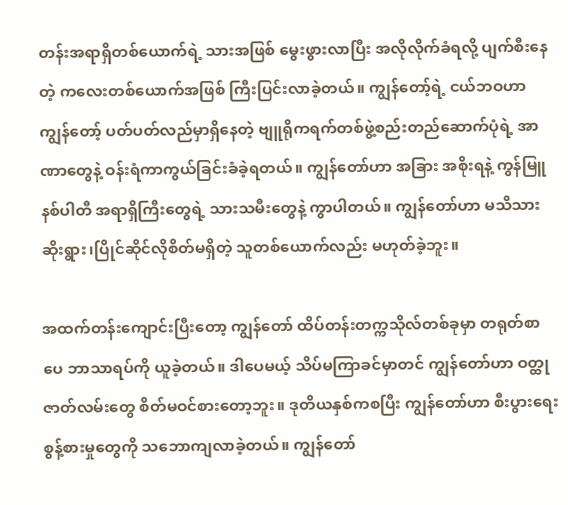တန်းအရာရှိတစ်ယောက်ရဲ့ သားအဖြစ် မွေးဖွားလာပြီး အလိုလိုက်ခံရလို့ ပျက်စီးနေတဲ့ ကလေးတစ်ယောက်အဖြစ် ကြီးပြင်းလာခဲ့တယ်။ ကျွန်တော့်ရဲ့ ငယ်ဘဝဟာ ကျွန်တော့် ပတ်ပတ်လည်မှာရှိနေတဲ့ ဗျူရိုကရက်တစ်ဖွဲ့စည်းတည်ဆောက်ပုံရဲ့ အာဏာတွေနဲ့ ဝန်းရံကာကွယ်ခြင်းခံခဲ့ရတယ်။ ကျွန်တော်ဟာ အခြား အစိုးရနဲ့ ကွန်မြူနစ်ပါတီ အရာရှိကြီးတွေရဲ့ သားသမီးတွေနဲ့ ကွာပါတယ်။ ကျွန်တော်ဟာ မသိသားဆိုးရွား၊ပြိုင်ဆိုင်လိုစိတ်မရှိတဲ့ သူတစ်ယောက်လည်း မဟုတ်ခဲ့ဘူး။

အထက်တန်းကျောင်းပြီးတော့ ကျွန်တော် ထိပ်တန်းတက္ကသိုလ်တစ်ခုမှာ တရုတ်စာပေ ဘာသာရပ်ကို ယူခဲ့တယ်။ ဒါပေမယ့် သိပ်မကြာခင်မှာတင် ကျွန်တော်ဟာ ဝတ္ထုဇာတ်လမ်းတွေ စိတ်မဝင်စားတော့ဘူး။ ဒုတိယနှစ်ကစပြီး ကျွန်တော်ဟာ စီးပွားရေးစွန့်စားမှုတွေကို သဘောကျလာခဲ့တယ်။ ကျွန်တော်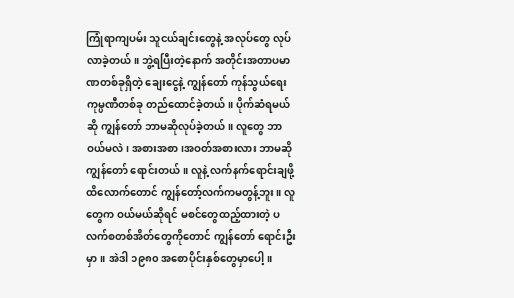ကြုံရာကျပမ်း သူငယ်ချင်းတွေနဲ့ အလုပ်တွေ လုပ်လာခဲ့တယ်။ ဘွဲ့ရပြီးတဲ့နောက် အတိုင်းအတာပမာဏတစ်ခုရှိတဲ့ ချေးငွေနဲ့ ကျွန်တော် ကုန်သွယ်ရေး ကုမ္ပဏီတစ်ခု တည်ထောင်ခဲ့တယ်။ ပိုက်ဆံရမယ်ဆို ကျွန်တော် ဘာမဆိုလုပ်ခဲ့တယ်။ လူတွေ ဘာဝယ်မလဲ၊ အစားအစာ၊အဝတ်အစားလား ဘာမဆို ကျွန်တော် ရောင်းတယ်။ လူနဲ့ လက်နက်ရောင်းချဖို့ ထိလောက်တောင် ကျွန်တော့်လက်ကမတွန့်ဘူး။ လူတွေက ဝယ်မယ်ဆိုရင် မစင်တွေထည့်ထားတဲ့ ပလက်စတစ်အိတ်တွေကိုတောင် ကျွန်တော် ရောင်းဦးမှာ။ အဲဒါ ၁၉၈၀ အစောပိုင်းနှစ်တွေမှာပေါ့။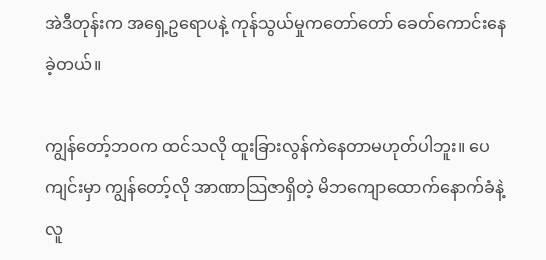အဲဒီတုန်းက အရှေ့ဥရောပနဲ့ ကုန်သွယ်မှုကတော်တော် ခေတ်ကောင်းနေခဲ့တယ်။

ကျွန်တော့်ဘဝက ထင်သလို ထူးခြားလွန်ကဲနေတာမဟုတ်ပါဘူး။ ပေကျင်းမှာ ကျွန်တော့်လို အာဏာသြဇာရှိတဲ့ မိဘကျောထောက်နောက်ခံနဲ့ လူ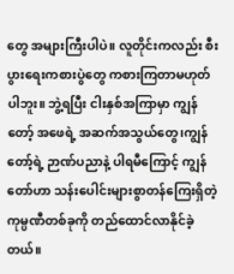တွေ အများကြီးပါပဲ။ လူတိုင်းကလည်း စီးပွားရေးကစားပွဲတွေ ကစားကြတာမဟုတ်ပါဘူး။ ဘွဲ့ရပြီး ငါးနှစ်အကြာမှာ ကျွန်တော့် အဖေရဲ့ အဆက်အသွယ်တွေ၊ကျွန်တော့်ရဲ့ ဉာဏ်ပညာနဲ့ ပါရမီကြောင့် ကျွန်တော်ဟာ သန်းပေါင်းများစွာတန်ကြေးရှိတဲ့ ကုမ္ပဏီတစ်ခုကို တည်ထောင်လာနိုင်ခဲ့တယ်။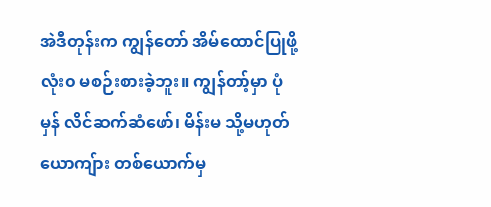အဲဒီတုန်းက ကျွန်တော် အိမ်ထောင်ပြုဖို့ လုံး၀ မစဉ်းစားခဲ့ဘူး။ ကျွန်တာ့်မှာ ပုံမှန် လိင်ဆက်ဆံဖော်၊ မိန်းမ သို့မဟုတ် ယောကျ်ား တစ်ယောက်မှ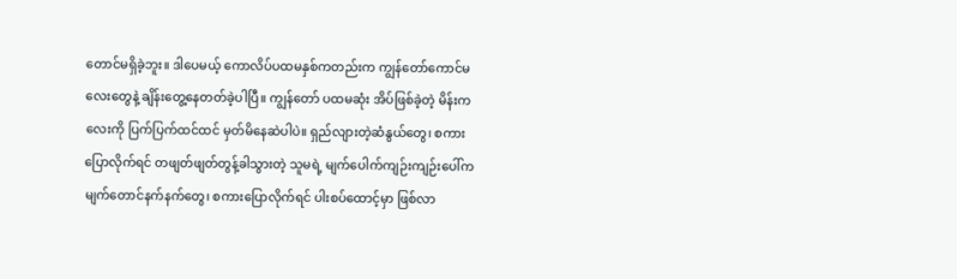တောင်မရှိခဲ့ဘူး။ ဒါပေမယ့် ကောလိပ်ပထမနှစ်ကတည်းက ကျွန်တော်ကောင်မလေးတွေနဲ့ ချိန်းတွေ့နေတတ်ခဲ့ပါပြီ။ ကျွန်တော် ပထမဆုံး အိပ်ဖြစ်ခဲ့တဲ့ မိန်းကလေးကို ပြက်ပြက်ထင်ထင် မှတ်မိနေဆဲပါပဲ။ ရှည်လျားတဲ့ဆံနွယ်တွေ၊ စကားပြောလိုက်ရင် တဖျတ်ဖျတ်တွန့်ခါသွားတဲ့ သူမရဲ့ မျက်ပေါက်ကျဉ်းကျဉ်းပေါ်က မျက်တောင်နက်နက်တွေ၊ စကားပြောလိုက်ရင် ပါးစပ်ထောင့်မှာ ဖြစ်လာ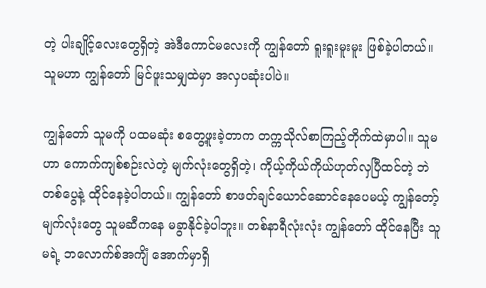တဲ့ ပါးချိုင့်လေးတွေရှိတဲ့ အဲဒီကောင်မလေးကို ကျွန်တော် ရူးရူးမူးမူး ဖြစ်ခဲ့ပါတယ်။ သူမဟာ ကျွန်တော် မြင်ဖူးသမျှထဲမှာ အလှပဆုံးပါပဲ။

ကျွန်တော် သူမကို ပထမဆုံး စတွေ့ဖူးခဲ့တာက တက္ကသိုလ်စာကြည့်တိုက်ထဲမှာပါ။ သူမဟာ ကောက်ကျစ်စဉ်းလဲတဲ့ မျက်လုံးတွေရှိတဲ့၊ ကိုယ့်ကိုယ်ကိုယ်ဟုတ်လှပြီထင်တဲ့ ဘဲတစ်ပွေနဲ့ ထိုင်နေခဲ့ပါတယ်။ ကျွန်တော် စာဖတ်ချင်ယောင်ဆောင်နေပေမယ့် ကျွန်တော့် မျက်လုံးတွေ သူမဆီကနေ မခွာနိုင်ခဲ့ပါဘူး။ တစ်နာရီလုံးလုံး ကျွန်တော် ထိုင်နေပြီး သူမရဲ့ ဘလောက်စ်အကျိံ အောက်မှာရှိ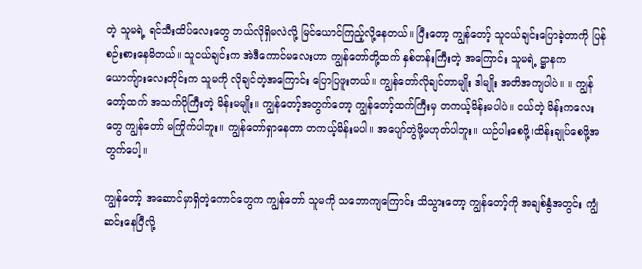တဲ့ သူမရဲ့ ရင်သီးထိပ်လေးတွေ ဘယ်လိုရှိမလဲလို့ မြင်ယောင်ကြည့်လို့နေတယ်။ ပြီးတော့ ကျွန်တော့် သူငယ်ချင်းပြောခဲ့တာကို ပြန်စဉ်းစားနေမိတယ်။ သူငယ်ချင်းက အဲဒီကောင်မလေးဟာ ကျွန်တော်တို့ထက် နှစ်တန်းကြီးတဲ့ အကြောင်း သူမရဲ့ ဋ္ဌာနက ယောကျ်ားလေးတိုင်းက သူမကို လိုချင်တဲ့အကြောင်း ပြောပြဖူးတယ်။ ကျွန်တော်လိုချင်တာမျိုး ဒါမျိုး အတိအကျပါပဲ။ ။ ကျွန်တော့်ထက် အသက်ပိုကြီးတဲ့ မိန်းမမျိုး။ ကျွန်တော့်အတွက်တော့ ကျွန်တော့်ထက်ကြီးမှ တကယ့်မိန်းမပါပဲ။ ငယ်တဲ့ မိန်းကလေးတွေ ကျွန်တော် မကြိုက်ပါဘူး။ ကျွန်တော်ရှာနေတာ တကယ့်မိန်းမပါ။ အပျော်တွဲဖို့မဟုတ်ပါဘူး။ ယဉ်ပါးစေဖို့၊ထိန်းချုပ်စေဖို့အတွက်ပေါ့။

ကျွန်တော့် အဆောင်မှာရှိတဲ့ကောင်တွေက ကျွန်တော် သူမကို သဘောကျကြောင်း သိသွားတော့ ကျွန်တော့်ကို အချစ်နွံအတွင်း ကျွံဆင်းနေပြီလို့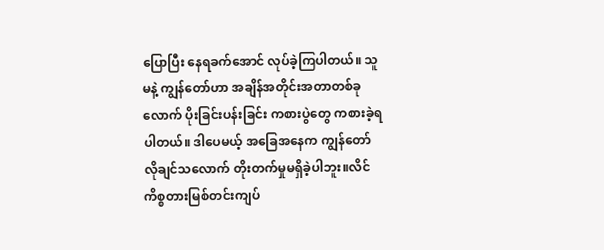ပြောပြီး နေရခက်အောင် လုပ်ခဲ့ကြပါတယ်။ သူမနဲ့ ကျွန်တော်ဟာ အချိန်အတိုင်းအတာတစ်ခုလောက် ပိုးခြင်းပန်းခြင်း ကစားပွဲတွေ ကစားခဲ့ရပါတယ်။ ဒါပေမယ့် အခြေအနေက ကျွန်တော်လိုချင်သလောက် တိုးတက်မှုမရှိခဲ့ပါဘူး။လိင်ကိစ္စတားမြစ်တင်းကျပ်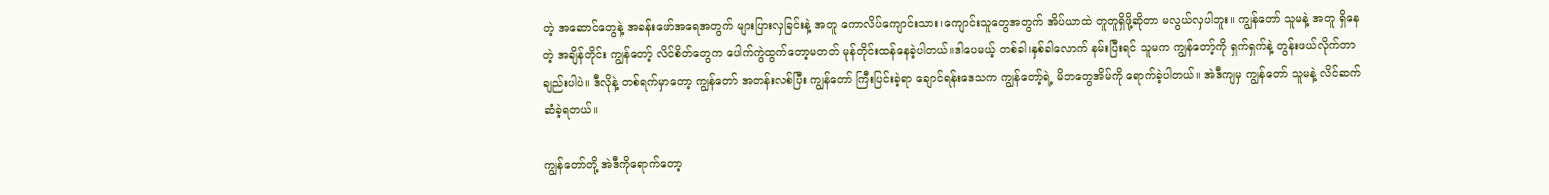တဲ့ အဆောင်တွေနဲ့ အခန်းဖော်အရေအတွက် များပြားလှခြင်းနဲ့ အတူ ကောလိပ်ကျောင်းသား၊ကျောင်းသူတွေအတွက် အိပ်ယာထဲ တူတူရှိဖို့ဆိုတာ မလွယ်လှပါဘူး။ ကျွန်တော် သူမနဲ့ အတူ ရှိနေတဲ့ အချိန်တိုင်း ကျွန်တော့် လိင်စိတ်တွေက ပေါက်ကွဲထွက်တော့မတတ် မုန်တိုင်းထန်နေခဲ့ပါတယ်။ဒါပေမယ့် တစ်ခါ၊နှစ်ခါလောက် နမ်းပြီးရင် သူမက ကျွန်တော့်ကို ရှက်ရှက်နဲ့ တွန်းဖယ်လိုက်တာချည်းပါပဲ။ ဒီလိုနဲ့ တစ်ရက်မှာတော့ ကျွန်တော် အတန်းလစ်ပြီး ကျွန်တော် ကြီးပြင်းခဲ့ရာ ချောင်ရန်းဒေသက ကျွန်တော့်ရဲ့ မိဘတွေအိမ်ကို ရောက်ခဲ့ပါတယ်။ အဲဒီကျမှ ကျွန်တော် သူမနဲ့ လိင်ဆက်ဆံခဲ့ရတယ်။

ကျွန်တော်တို့ အဲဒီကိုရောက်တော့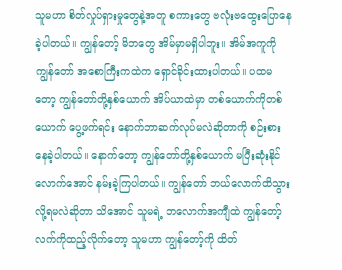သူမဟာ စိတ်လှုပ်ရှားမှုတွေနဲ့အတူ စကားတွေ ဗလုံးဗထွေးပြောနေခဲ့ပါတယ်။ ကျွန်တော့် မိဘတွေ အိမ်မှာမရှိပါဘူး။ အိမ်အကူကို ကျွန်တော် အစောကြီးကထဲက ရှောင်ခိုင်းထားပါတယ်။ ပထမတော့ ကျွန်တော်တို့နှစ်ယောက် အိပ်ယာထဲမှာ တစ်ယောက်ကိုတစ်ယောက် ပွေ့ဖက်ရင်း နောက်ဘာဆက်လုပ်မလဲဆိုတာကို စဉ်းစားနေခဲ့ပါတယ်။ နောက်တော့ ကျွန်တော်တို့နှစ်ယောက် မပြီးဆုံးနိုင်လောက်အောင် နမ်းခဲ့ကြပါတယ်။ ကျွန်တော် ဘယ်လောက်ထိသွားလို့ရမလဲဆိုတာ သိအောင် သူမရဲ့ ဘလောက်အကျီထဲ ကျွန်တော့် လက်ကိုထည့်လိုက်တော့ သူမဟာ ကျွန်တော့်ကို ထိတ်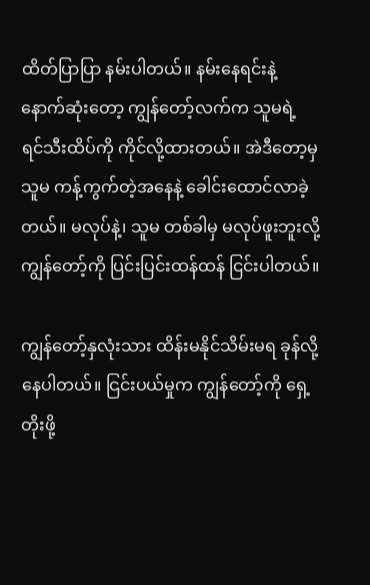ထိတ်ပြာပြာ နမ်းပါတယ်။ နမ်းနေရင်းနဲ့ နောက်ဆုံးတော့ ကျွန်တော့်လက်က သူမရဲ့ ရင်သီးထိပ်ကို ကိုင်လို့ထားတယ်။ အဲဒီတော့မှ သူမ ကန့်ကွက်တဲ့အနေနဲ့ ခေါင်းထောင်လာခဲ့တယ်။ မလုပ်နဲ့၊ သူမ တစ်ခါမှ မလုပ်ဖူးဘူးလို့ ကျွန်တော့်ကို ပြင်းပြင်းထန်ထန် ငြင်းပါတယ်။

ကျွန်တော့်နှလုံးသား ထိန်းမနိုင်သိမ်းမရ ခုန်လို့နေပါတယ်။ ငြင်းပယ်မှုက ကျွန်တော့်ကို ရှေ့တိုးဖို့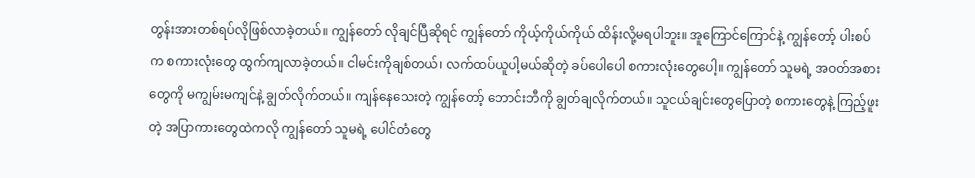တွန်းအားတစ်ရပ်လိုဖြစ်လာခဲ့တယ်။ ကျွန်တော် လိုချင်ပြီဆိုရင် ကျွန်တော် ကိုယ့်ကိုယ်ကိုယ် ထိန်းလို့မရပါဘူး။ အူကြောင်ကြောင်နဲ့ ကျွန်တော့် ပါးစပ်က စကားလုံးတွေ ထွက်ကျလာခဲ့တယ်။ ငါမင်းကိုချစ်တယ်၊ လက်ထပ်ယူပါ့မယ်ဆိုတဲ့ ခပ်ပေါပေါ စကားလုံးတွေပေါ့။ ကျွန်တော် သူမရဲ့ အဝတ်အစားတွေကို မကျွမ်းမကျင်နဲ့ ချွတ်လိုက်တယ်။ ကျန်နေသေးတဲ့ ကျွန်တော့် ဘောင်းဘီကို ချွတ်ချလိုက်တယ်။ သူငယ်ချင်းတွေပြောတဲ့ စကားတွေနဲ့ ကြည့်ဖူးတဲ့ အပြာကားတွေထဲကလို ကျွန်တော် သူမရဲ့ ပေါင်တံတွေ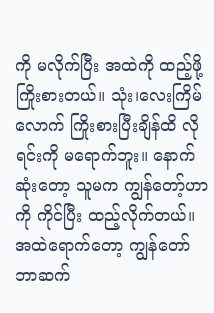ကို မလိုက်ပြီး အထဲကို ထည့်ဖို့ ကြိုးစားတယ်။ သုံး၊လေးကြိမ်လောက် ကြိုးစားပြီးချိန်ထိ လိုရင်းကို မရောက်ဘူး။ နောက်ဆုံးတော့ သူမက ကျွန်တော့်ဟာကို ကိုင်ပြီး ထည့်လိုက်တယ်။ အထဲရောက်တော့ ကျွန်တော် ဘာဆက်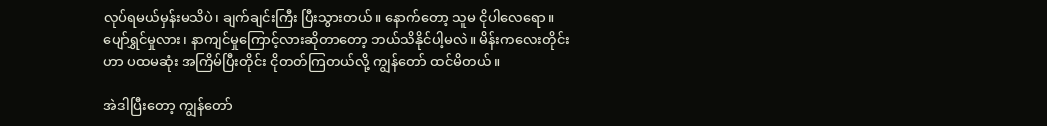လုပ်ရမယ်မှန်းမသိပဲ၊ ချက်ချင်းကြီး ပြီးသွားတယ်။ နောက်တော့ သူမ ငိုပါလေရော။ ပျော်ရွှင်မှုလား၊ နာကျင်မှုကြောင့်လားဆိုတာတော့ ဘယ်သိနိုင်ပါ့မလဲ။ မိန်းကလေးတိုင်းဟာ ပထမဆုံး အကြိမ်ပြီးတိုင်း ငိုတတ်ကြတယ်လို့ ကျွန်တော် ထင်မိတယ်။

အဲဒါပြီးတော့ ကျွန်တော်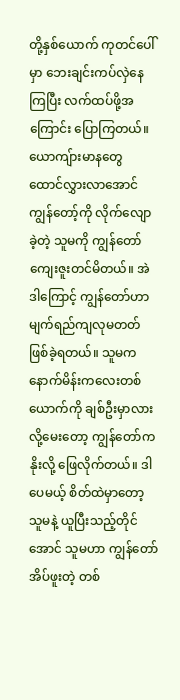တို့နှစ်ယောက် ကုတင်ပေါ်မှာ ဘေးချင်းကပ်လှဲနေကြပြီး လက်ထပ်ဖို့အကြောင်း ပြောကြတယ်။ ယောကျ်ားမာနတွေ ထောင်လွှားလာအောင် ကျွန်တော့်ကို လိုက်လျောခဲ့တဲ့ သူမကို ကျွန်တော် ကျေးဇူးတင်မိတယ်။ အဲဒါကြောင့် ကျွန်တော်ဟာ မျက်ရည်ကျလုမတတ်ဖြစ်ခဲ့ရတယ်။ သူမက နောက်မိန်းကလေးတစ်ယောက်ကို ချစ်ဦးမှာလားလို့မေးတော့ ကျွန်တော်က နိုးလို့ ဖြေလိုက်တယ်။ ဒါပေမယ့် စိတ်ထဲမှာတော့ သူမနဲ့ ယူပြီးသည့်တိုင်အောင် သူမဟာ ကျွန်တော် အိပ်ဖူးတဲ့ တစ်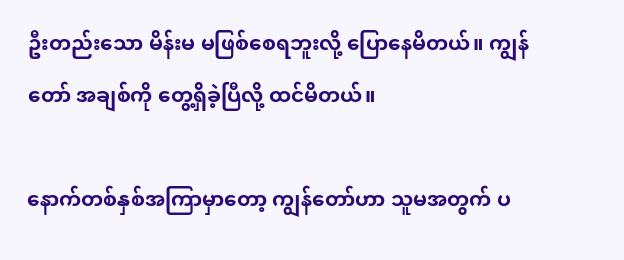ဦးတည်းသော မိန်းမ မဖြစ်စေရဘူးလို့ ပြောနေမိတယ်။ ကျွန်တော် အချစ်ကို တွေ့ရှိခဲ့ပြီလို့ ထင်မိတယ်။

နောက်တစ်နှစ်အကြာမှာတော့ ကျွန်တော်ဟာ သူမအတွက် ပ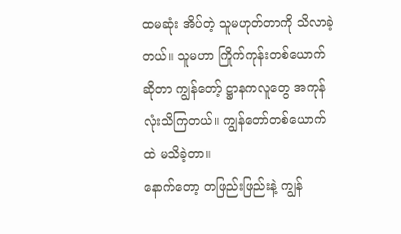ထမဆုံး အိပ်တဲ့ သူမဟုတ်တာကို သိလာခဲ့တယ်။ သူမဟာ ကြိုက်ကုန်းတစ်ယောက်ဆိုတာ ကျွန်တော့် ဋ္ဌာနကလူတွေ အကုန်လုံးသိကြတယ်။ ကျွန်တော်တစ်ယောက်ထဲ မသိခဲ့တာ။
နောက်တော့ တဖြည်းဖြည်းနဲ့ ကျွန်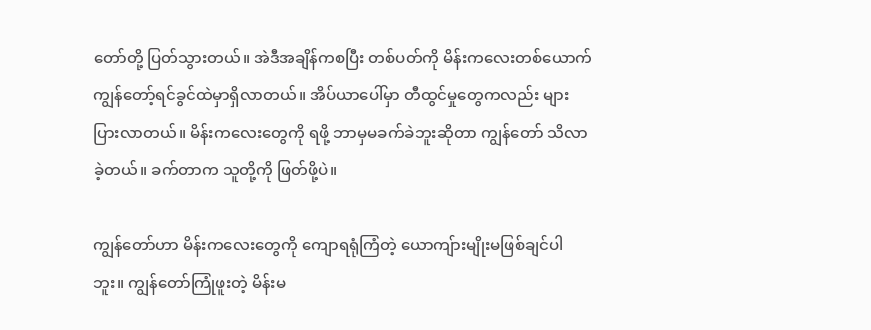တော်တို့ ပြတ်သွားတယ်။ အဲဒီအချိန်ကစပြီး တစ်ပတ်ကို မိန်းကလေးတစ်ယောက် ကျွန်တော့်ရင်ခွင်ထဲမှာရှိလာတယ်။ အိပ်ယာပေါ်မှာ တီထွင်မှုတွေကလည်း များပြားလာတယ်။ မိန်းကလေးတွေကို ရဖို့ ဘာမှမခက်ခဲဘူးဆိုတာ ကျွန်တော် သိလာခဲ့တယ်။ ခက်တာက သူတို့ကို ဖြတ်ဖို့ပဲ။

ကျွန်တော်ဟာ မိန်းကလေးတွေကို ကျောရရုံကြံတဲ့ ယောကျ်ားမျိုးမဖြစ်ချင်ပါဘူး။ ကျွန်တော်ကြုံဖူးတဲ့ မိန်းမ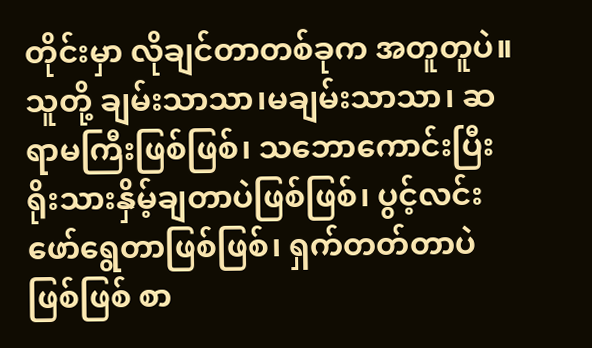တိုင်းမှာ လိုချင်တာတစ်ခုက အတူတူပဲ။ သူတို့ ချမ်းသာသာ၊မချမ်းသာသာ၊ ဆရာမကြီးဖြစ်ဖြစ်၊ သဘောကောင်းပြီး ရိုးသားနှိမ့်ချတာပဲဖြစ်ဖြစ်၊ ပွင့်လင်းဖော်ရွေတာဖြစ်ဖြစ်၊ ရှက်တတ်တာပဲဖြစ်ဖြစ် စာ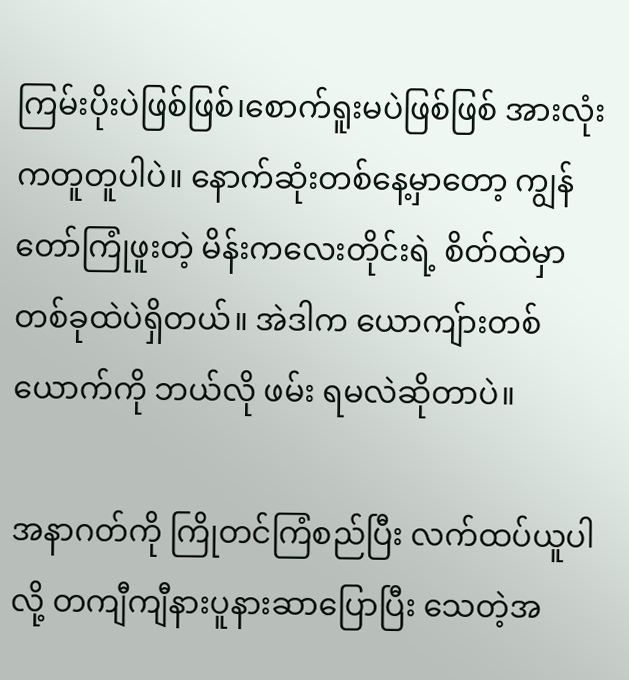ကြမ်းပိုးပဲဖြစ်ဖြစ်၊စောက်ရူးမပဲဖြစ်ဖြစ် အားလုံးကတူတူပါပဲ။ နောက်ဆုံးတစ်နေ့မှာတော့ ကျွန်တော်ကြုံဖူးတဲ့ မိန်းကလေးတိုင်းရဲ့ စိတ်ထဲမှာ တစ်ခုထဲပဲရှိတယ်။ အဲဒါက ယောကျ်ားတစ်ယောက်ကို ဘယ်လို ဖမ်း ရမလဲဆိုတာပဲ။

အနာဂတ်ကို ကြိုတင်ကြံစည်ပြီး လက်ထပ်ယူပါလို့ တကျီကျီနားပူနားဆာပြောပြီး သေတဲ့အ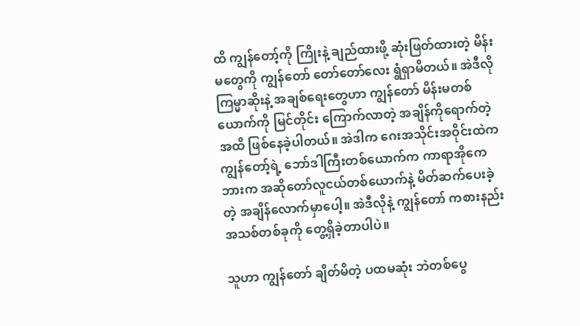ထိ ကျွန်တော့်ကို ကြိုးနဲ့ ချည်ထားဖို့ ဆုံးဖြတ်ထားတဲ့ မိန်းမတွေကို ကျွန်တော် တော်တော်လေး ရွံရှာမိတယ်။ အဲဒီလို ကြမ္မာဆိုးနဲ့ အချစ်ရေးတွေဟာ ကျွန်တော် မိန်းမတစ်ယောက်ကို မြင်တိုင်း ကြောက်လာတဲ့ အချိန်ကိုရောက်တဲ့ အထိ ဖြစ်နေခဲ့ပါတယ်။ အဲဒါက ဂေးအသိုင်းအဝိုင်းထဲက ကျွန်တော့်ရဲ့ ဘော်ဒါကြီးတစ်ယောက်က ကာရာအိုကေဘားက အဆိုတော်လူငယ်တစ်ယောက်နဲ့ မိတ်ဆက်ပေးခဲ့တဲ့ အချိန်လောက်မှာပေါ့။ အဲဒီလိုနဲ့ ကျွန်တော် ကစားနည်းအသစ်တစ်ခုကို တွေ့ရှိခဲ့တာပါပဲ။

သူဟာ ကျွန်တော် ချိတ်မိတဲ့ ပထမဆုံး ဘဲတစ်ပွေ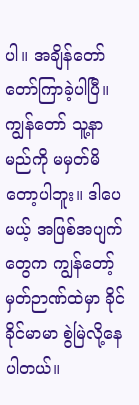ပါ။ အချိန်တော်တော်ကြာခဲ့ပါပြီ။ ကျွန်တော် သူ့နာမည်ကို မမှတ်မိတော့ပါဘူး။ ဒါပေမယ့် အဖြစ်အပျက်တွေက ကျွန်တော့် မှတ်ဉာဏ်ထဲမှာ ခိုင်ခိုင်မာမာ စွဲမြဲလို့နေပါတယ်။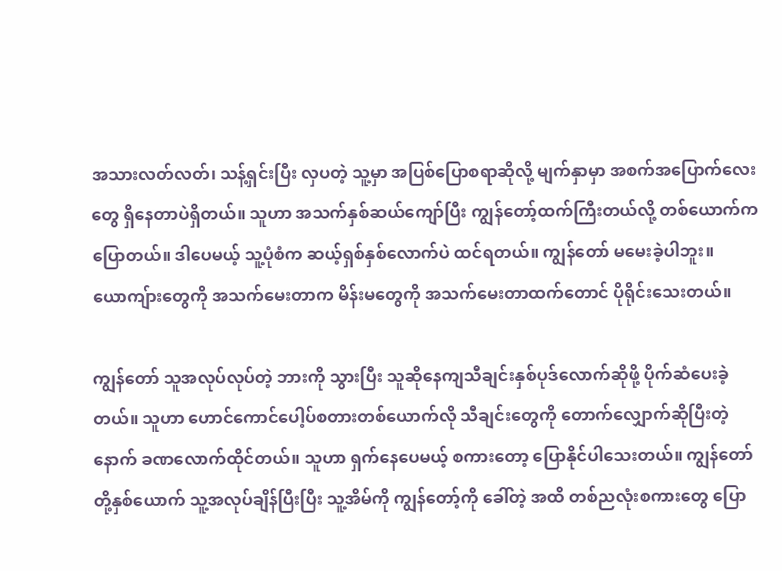အသားလတ်လတ်၊ သန့်ရှင်းပြီး လှပတဲ့ သူ့မှာ အပြစ်ပြောစရာဆိုလို့ မျက်နှာမှာ အစက်အပြောက်လေးတွေ ရှိနေတာပဲရှိတယ်။ သူဟာ အသက်နှစ်ဆယ်ကျော်ပြီး ကျွန်တော့်ထက်ကြီးတယ်လို့ တစ်ယောက်ကပြောတယ်။ ဒါပေမယ့် သူ့ပုံစံက ဆယ့်ရှစ်နှစ်လောက်ပဲ ထင်ရတယ်။ ကျွန်တော် မမေးခဲ့ပါဘူး။ ယောကျ်ားတွေကို အသက်မေးတာက မိန်းမတွေကို အသက်မေးတာထက်တောင် ပိုရိုင်းသေးတယ်။

ကျွန်တော် သူအလုပ်လုပ်တဲ့ ဘားကို သွားပြီး သူဆိုနေကျသီချင်းနှစ်ပုဒ်လောက်ဆိုဖို့ ပိုက်ဆံပေးခဲ့တယ်။ သူဟာ ဟောင်ကောင်ပေါ့ပ်စတားတစ်ယောက်လို သီချင်းတွေကို တောက်လျှောက်ဆိုပြီးတဲ့နောက် ခဏလောက်ထိုင်တယ်။ သူဟာ ရှက်နေပေမယ့် စကားတော့ ပြောနိုင်ပါသေးတယ်။ ကျွန်တော်တို့နှစ်ယောက် သူ့အလုပ်ချိန်ပြီးပြီး သူ့အိမ်ကို ကျွန်တော့်ကို ခေါ်တဲ့ အထိ တစ်ညလုံးစကားတွေ ပြော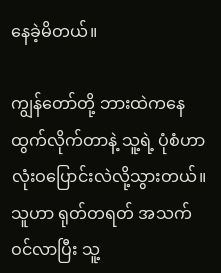နေခဲ့မိတယ်။

ကျွန်တော်တို့ ဘားထဲကနေထွက်လိုက်တာနဲ့ သူ့ရဲ့ ပုံစံဟာ လုံးဝပြောင်းလဲလို့သွားတယ်။ သူဟာ ရုတ်တရတ် အသက်ဝင်လာပြီး သူ့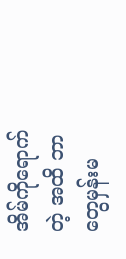အိမ်ကိုရောက်တဲ့ အထိ ဘာတွေမှန်းမ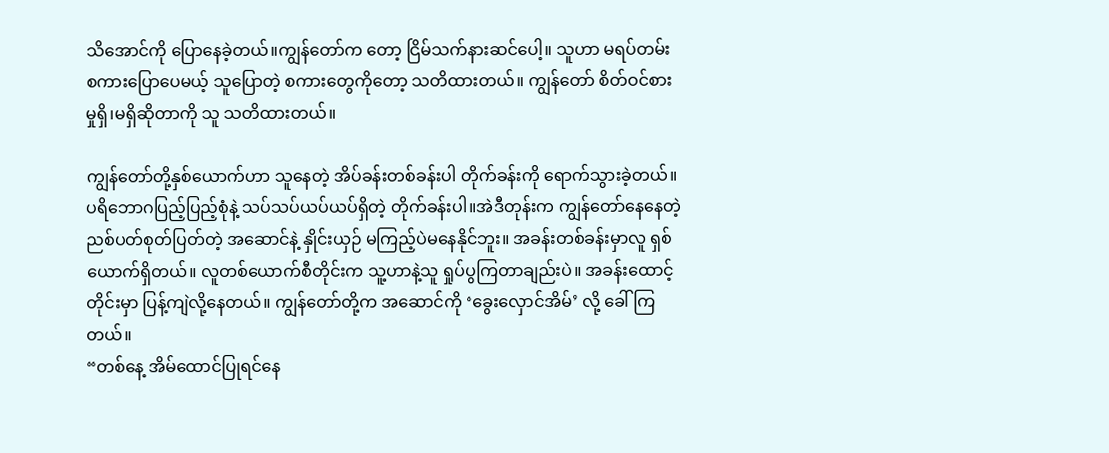သိအောင်ကို ပြောနေခဲ့တယ်။ကျွန်တော်က တော့ ငြိမ်သက်နားဆင်ပေါ့။ သူဟာ မရပ်တမ်း စကားပြောပေမယ့် သူပြောတဲ့ စကားတွေကိုတော့ သတိထားတယ်။ ကျွန်တော် စိတ်ဝင်စားမှုရှိ၊မရှိဆိုတာကို သူ သတိထားတယ်။

ကျွန်တော်တို့နှစ်ယောက်ဟာ သူနေတဲ့ အိပ်ခန်းတစ်ခန်းပါ တိုက်ခန်းကို ရောက်သွားခဲ့တယ်။ ပရိဘောဂပြည့်ပြည့်စုံနဲ့ သပ်သပ်ယပ်ယပ်ရှိတဲ့ တိုက်ခန်းပါ။အဲဒီတုန်းက ကျွန်တော်နေနေတဲ့ ညစ်ပတ်စုတ်ပြတ်တဲ့ အဆောင်နဲ့ နှိုင်းယှဉ် မကြည့်ပဲမနေနိုင်ဘူး။ အခန်းတစ်ခန်းမှာလူ ရှစ်ယောက်ရှိတယ်။ လူတစ်ယောက်စီတိုင်းက သူ့ဟာနဲ့သူ ရှုပ်ပွကြတာချည်းပဲ။ အခန်းထောင့်တိုင်းမှာ ပြန့်ကျဲလို့နေတယ်။ ကျွန်တော်တို့က အဆောင်ကို ‘ခွေးလှောင်အိမ်’ လို့ ခေါ်ကြတယ်။
“တစ်နေ့ အိမ်ထောင်ပြုရင်နေ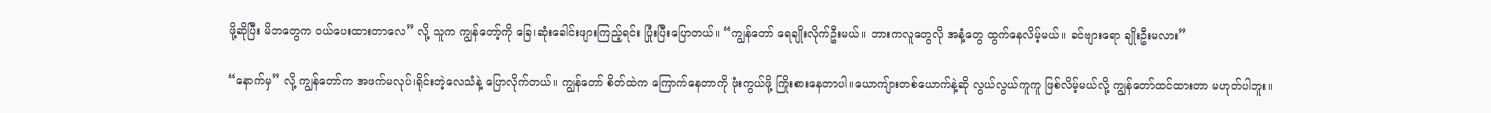ဖို့ဆိုပြီး မိဘတွေက ဝယ်ပေးထားတာလေ” လို့ သူက ကျွန်တော့်ကို ခြေ၊ဆုံးခေါင်းဖျားကြည့်ရင်း ပြုံးပြီးပြောတယ်။ “ကျွန်တော် ရေချိုးလိုက်ဦးမယ်။ ဘားကလူတွေလို အနံ့တွေ ထွက်နေလိမ့်မယ်။ ခင်ဗျားရော ချိုးဦးမလား”

“နောက်မှ” လို့ ကျွန်တော်က အဖက်မလုပ်၊ရိုင်းတဲ့လေသံနဲ့ ပြောလိုက်တယ်။ ကျွန်တော် စိတ်ထဲက ကြောက်နေတာကို ဖုံးကွယ်ဖို့ ကြိုးစားနေတာပါ။ယောကျ်ားတစ်ယောက်နဲ့ဆို လွယ်လွယ်ကူကူ ဖြစ်လိမ့်မယ်လို့ ကျွန်တော်ထင်ထားတာ မဟုတ်ပါဘူး။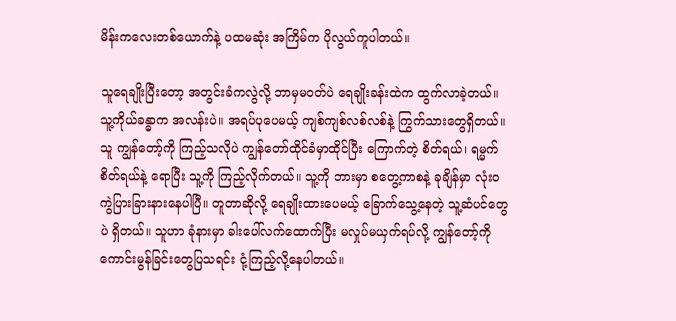မိန်းကလေးတစ်ယောက်နဲ့ ပထမဆုံး အကြိမ်က ပိုလွယ်ကူပါတယ်။

သူရေချိုးပြီးတော့ အတွင်းခံကလွဲလို့ ဘာမှမဝတ်ပဲ ရေချိုးခန်းထဲက ထွက်လာခဲ့တယ်။ သူ့ကိုယ်ခန္ဓာက အလန်းပဲ။ အရပ်ပုပေမယ့် ကျစ်ကျစ်လစ်လစ်နဲ့ ကြွက်သားတွေရှိတယ်။ သူ ကျွန်တော့်ကို ကြည့်သလိုပဲ ကျွန်တော်ထိုင်ခံမှာထိုင်ပြီး ကြောက်တဲ့ စိတ်ရယ်၊ ရမ္မက်စိတ်ရယ်နဲ့ ရောပြီး သူ့ကို ကြည့်လိုက်တယ်။ သူ့ကို ဘားမှာ စတွေ့ကာစနဲ့ ခုချိန်မှာ လုံး၀ ကွဲပြားခြားနားနေပါပြီ။ တူတာဆိုလို့ ရေချိုးထားပေမယ့် ခြောက်သွေ့နေတဲ့ သူ့ဆံပင်တွေပဲ ရှိတယ်။ သူဟာ ခုံနားမှာ ခါးပေါ်လက်ထောက်ပြီး မလှုပ်မယှက်ရပ်လို့ ကျွန်တော့်ကို ကောင်းမွန်ခြင်းတွေပြသရင်း ငုံ့ကြည့်လို့နေပါတယ်။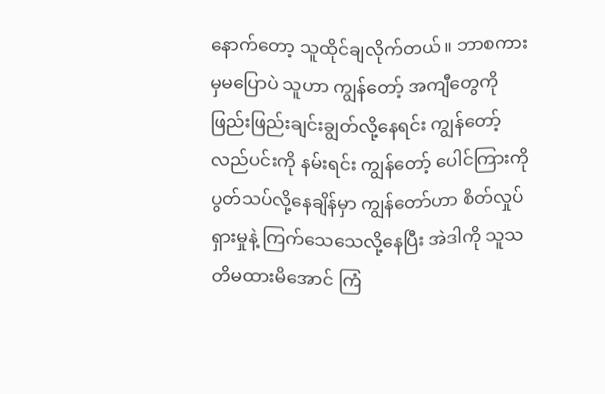နောက်တော့ သူထိုင်ချလိုက်တယ်။ ဘာစကားမှမပြောပဲ သူဟာ ကျွန်တော့် အကျီတွေကို ဖြည်းဖြည်းချင်းချွတ်လို့နေရင်း ကျွန်တော့် လည်ပင်းကို နမ်းရင်း ကျွန်တော့် ပေါင်ကြားကို ပွတ်သပ်လို့နေချိန်မှာ ကျွန်တော်ဟာ စိတ်လှုပ်ရှားမှုနဲ့ ကြက်သေသေလို့နေပြီး အဲဒါကို သူသတိမထားမိအောင် ကြံ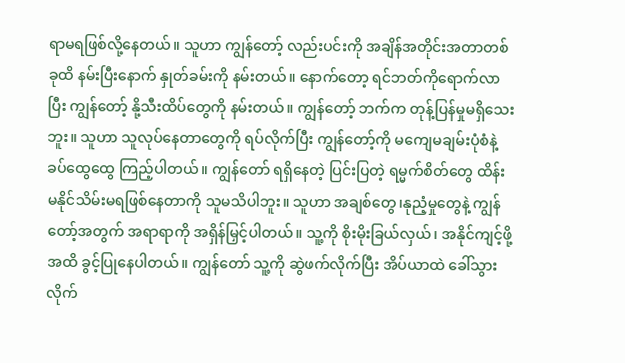ရာမရဖြစ်လို့နေတယ်။ သူဟာ ကျွန်တော့် လည်းပင်းကို အချိန်အတိုင်းအတာတစ်ခုထိ နမ်းပြီးနောက် နှုတ်ခမ်းကို နမ်းတယ်။ နောက်တော့ ရင်ဘတ်ကိုရောက်လာပြီး ကျွန်တော့် နို့သီးထိပ်တွေကို နမ်းတယ်။ ကျွန်တော့် ဘက်က တုန့်ပြန်မှုမရှိသေးဘူး။ သူဟာ သူလုပ်နေတာတွေကို ရပ်လိုက်ပြီး ကျွန်တော့်ကို မကျေမချမ်းပုံစံနဲ့ ခပ်ထွေထွေ ကြည့်ပါတယ်။ ကျွန်တော် ရရှိနေတဲ့ ပြင်းပြတဲ့ ရမ္မက်စိတ်တွေ ထိန်းမနိုင်သိမ်းမရဖြစ်နေတာကို သူမသိပါဘူး။ သူဟာ အချစ်တွေ၊နုညံ့မှုတွေနဲ့ ကျွန်တော့်အတွက် အရာရာကို အရှိန်မြှင့်ပါတယ်။ သူ့ကို စိုးမိုးခြယ်လှယ်၊ အနိုင်ကျင့်ဖို့အထိ ခွင့်ပြုနေပါတယ်။ ကျွန်တော် သူ့ကို ဆွဲဖက်လိုက်ပြီး အိပ်ယာထဲ ခေါ်သွားလိုက်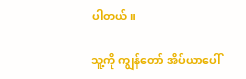ပါတယ်။

သူ့ကို ကျွန်တော် အိပ်ယာပေါ်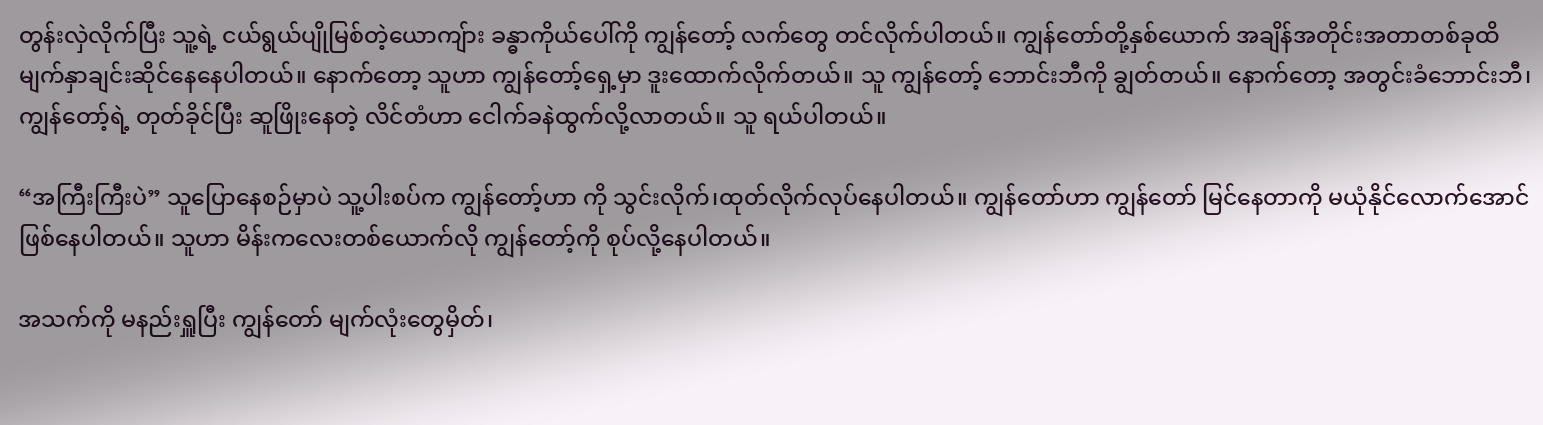တွန်းလှဲလိုက်ပြီး သူ့ရဲ့ ငယ်ရွယ်ပျိုမြစ်တဲ့ယောကျ်ား ခန္ဓာကိုယ်ပေါ်ကို ကျွန်တော့် လက်တွေ တင်လိုက်ပါတယ်။ ကျွန်တော်တို့နှစ်ယောက် အချိန်အတိုင်းအတာတစ်ခုထိ မျက်နှာချင်းဆိုင်နေနေပါတယ်။ နောက်တော့ သူဟာ ကျွန်တော့်ရှေ့မှာ ဒူးထောက်လိုက်တယ်။ သူ ကျွန်တော့် ဘောင်းဘီကို ချွတ်တယ်။ နောက်တော့ အတွင်းခံဘောင်းဘီ၊ ကျွန်တော့်ရဲ့ တုတ်ခိုင်ပြီး ဆူဖြိုးနေတဲ့ လိင်တံဟာ ငေါက်ခနဲထွက်လို့လာတယ်။ သူ ရယ်ပါတယ်။

“အကြီးကြီးပဲ” သူပြောနေစဉ်မှာပဲ သူ့ပါးစပ်က ကျွန်တော့်ဟာ ကို သွင်းလိုက်၊ထုတ်လိုက်လုပ်နေပါတယ်။ ကျွန်တော်ဟာ ကျွန်တော် မြင်နေတာကို မယုံနိုင်လောက်အောင်ဖြစ်နေပါတယ်။ သူဟာ မိန်းကလေးတစ်ယောက်လို ကျွန်တော့်ကို စုပ်လို့နေပါတယ်။

အသက်ကို မနည်းရှူပြီး ကျွန်တော် မျက်လုံးတွေမှိတ်၊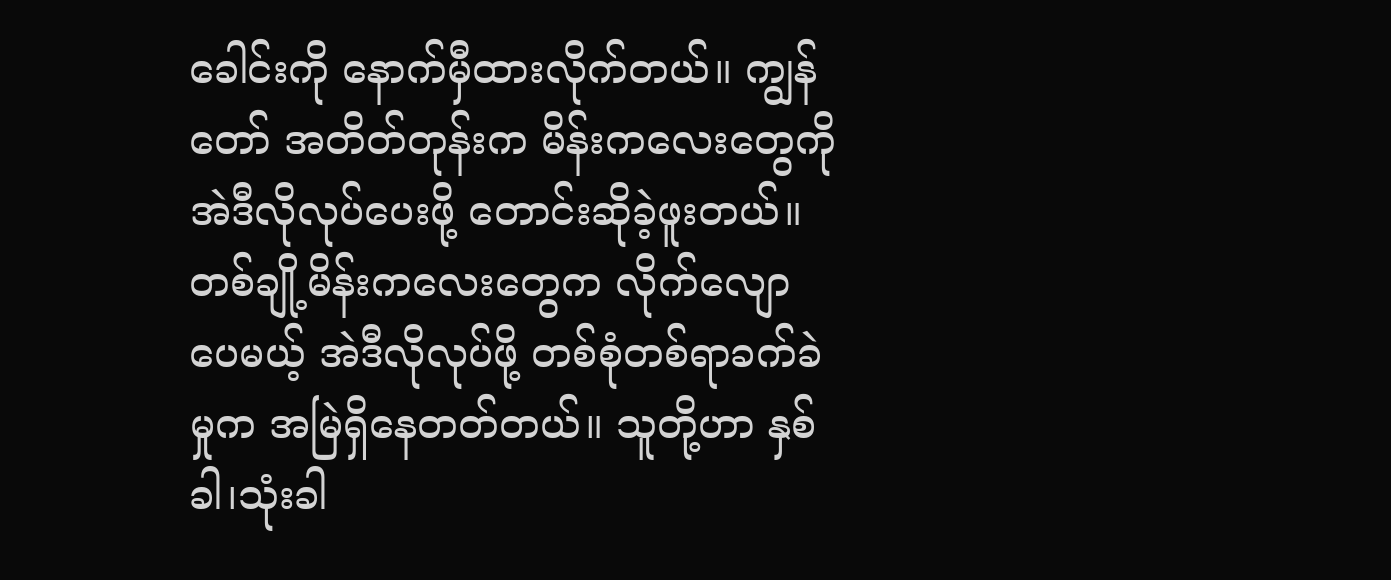ခေါင်းကို နောက်မှီထားလိုက်တယ်။ ကျွန်တော် အတိတ်တုန်းက မိန်းကလေးတွေကို အဲဒီလိုလုပ်ပေးဖို့ တောင်းဆိုခဲ့ဖူးတယ်။ တစ်ချို့မိန်းကလေးတွေက လိုက်လျောပေမယ့် အဲဒီလိုလုပ်ဖို့ တစ်စုံတစ်ရာခက်ခဲမှုက အမြဲရှိနေတတ်တယ်။ သူတို့ဟာ နှစ်ခါ၊သုံးခါ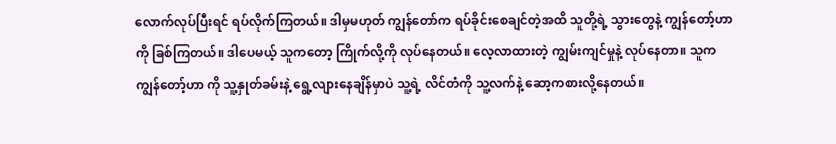လောက်လုပ်ပြီးရင် ရပ်လိုက်ကြတယ်။ ဒါမှမဟုတ် ကျွန်တော်က ရပ်ခိုင်းစေချင်တဲ့အထိ သူတို့ရဲ့ သွားတွေနဲ့ ကျွန်တော့်ဟာကို ခြစ်ကြတယ်။ ဒါပေမယ့် သူကတော့ ကြိုက်လို့ကို လုပ်နေတယ်။ လေ့လာထားတဲ့ ကျွမ်းကျင်မှုနဲ့ လုပ်နေတာ။ သူက ကျွန်တော့်ဟာ ကို သူ့နှုတ်ခမ်းနဲ့ ရွေ့လျားနေချိန်မှာပဲ သူ့ရဲ့ လိင်တံကို သူ့လက်နဲ့ ဆော့ကစားလို့နေတယ်။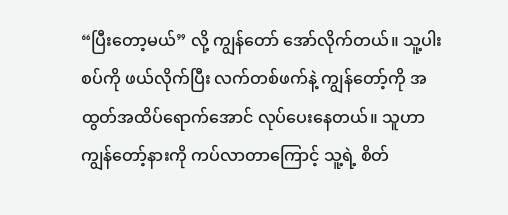“ပြီးတော့မယ်” လို့ ကျွန်တော် အော်လိုက်တယ်။ သူ့ပါးစပ်ကို ဖယ်လိုက်ပြီး လက်တစ်ဖက်နဲ့ ကျွန်တော့်ကို အထွတ်အထိပ်ရောက်အောင် လုပ်ပေးနေတယ်။ သူဟာ ကျွန်တော့်နားကို ကပ်လာတာကြောင့် သူ့ရဲ့ စိတ်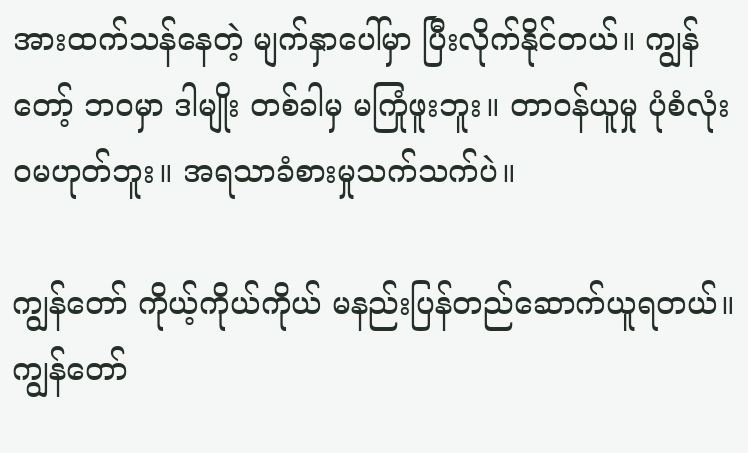အားထက်သန်နေတဲ့ မျက်နှာပေါ်မှာ ပြီးလိုက်နိုင်တယ်။ ကျွန်တော့် ဘဝမှာ ဒါမျိုး တစ်ခါမှ မကြုံဖူးဘူး။ တာဝန်ယူမှု ပုံစံလုံးဝမဟုတ်ဘူး။ အရသာခံစားမှုသက်သက်ပဲ။

ကျွန်တော် ကိုယ့်ကိုယ်ကိုယ် မနည်းပြန်တည်ဆောက်ယူရတယ်။ ကျွန်တော်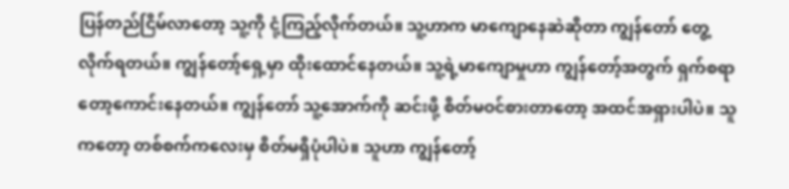ပြန်တည်ငြိမ်လာတော့ သူ့ကို ငုံ့ကြည့်လိုက်တယ်။ သူ့ဟာက မာကျောနေဆဲဆိုတာ ကျွန်တော် တွေ့လိုက်ရတယ်။ ကျွန်တော့်ရှေ့မှာ ထိုးထောင်နေတယ်။ သူ့ရဲ့မာကျောမှုဟာ ကျွန်တော့်အတွက် ရှက်စရာတော့ကောင်းနေတယ်။ ကျွန်တော် သူ့အောက်ကို ဆင်းဖို့ စိတ်မဝင်စားတာတော့ အထင်အရှားပါပဲ။ သူကတော့ တစ်စက်ကလေးမှ စိတ်မရှိပုံပါပဲ။ သူဟာ ကျွန်တော့်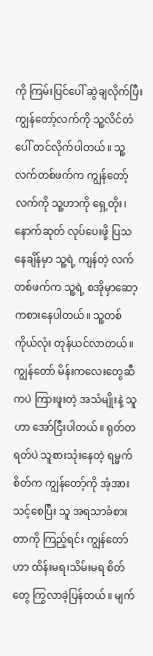ကို ကြမ်းပြင်ပေါ် ဆွဲချလိုက်ပြီး ကျွန်တော့်လက်ကို သူ့လိင်တံပေါ် တင်လိုက်ပါတယ်။ သူ့လက်တစ်ဖက်က ကျွန်တော့်လက်ကို သူ့ဟာကို ရှေ့တိုး၊နောက်ဆုတ် လုပ်ပေးဖို့ ပြသနေချိန်မှာ သူ့ရဲ့ ကျန်တဲ့ လက်တစ်ဖက်က သူ့ရဲ့ စအိုမှာဆော့ကစားနေပါတယ်။ သူ့တစ်ကိုယ်လုံး တုန်ယင်လာတယ်။ ကျွန်တော် မိန်းကလေးတွေဆီကပဲ ကြားဖူးတဲ့ အသံမျိုးနဲ့ သူဟာ အော်ငြီးပါတယ်။ ရုတ်တရတ်ပဲ သူစားသုံးနေတဲ့ ရမ္မက်စိတ်က ကျွန်တော့်ကို အံ့အားသင့်စေပြီး သူ အရသာခံစားတာကို ကြည့်ရင်း ကျွန်တော်ဟာ ထိန်းမရ၊သိမ်းမရ စိတ်တွေ ကြွလာခဲ့ပြန်တယ်။ မျက်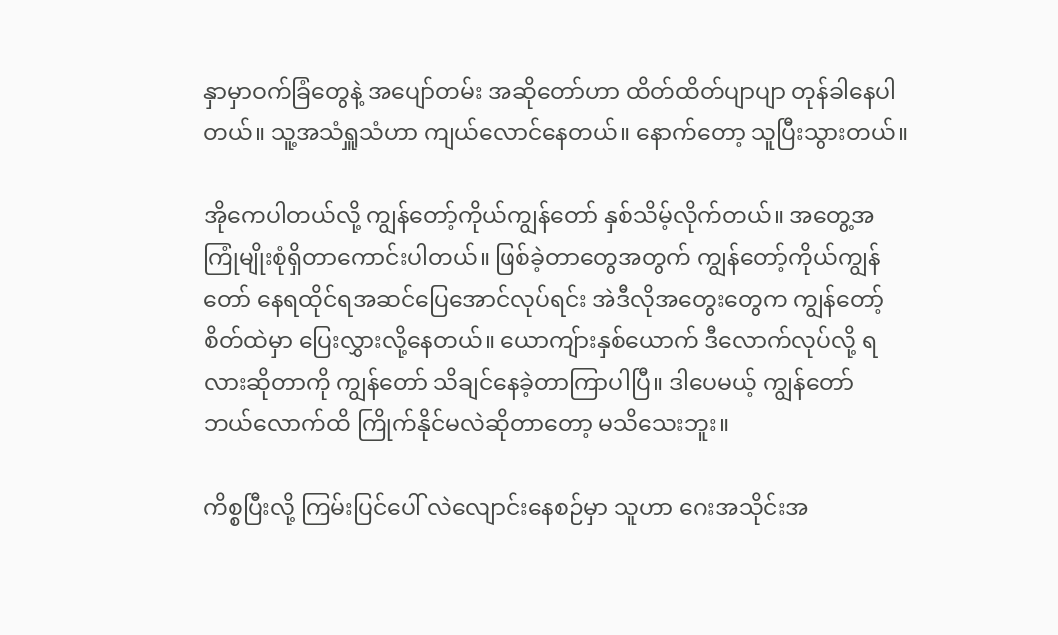နှာမှာဝက်ခြံတွေနဲ့ အပျော်တမ်း အဆိုတော်ဟာ ထိတ်ထိတ်ပျာပျာ တုန်ခါနေပါတယ်။ သူ့အသံရှူသံဟာ ကျယ်လောင်နေတယ်။ နောက်တော့ သူပြီးသွားတယ်။

အိုကေပါတယ်လို့ ကျွန်တော့်ကိုယ်ကျွန်တော် နှစ်သိမ့်လိုက်တယ်။ အတွေ့အကြုံမျိုးစုံရှိတာကောင်းပါတယ်။ ဖြစ်ခဲ့တာတွေအတွက် ကျွန်တော့်ကိုယ်ကျွန်တော် နေရထိုင်ရအဆင်ပြေအောင်လုပ်ရင်း အဲဒီလိုအတွေးတွေက ကျွန်တော့် စိတ်ထဲမှာ ပြေးလွှားလို့နေတယ်။ ယောကျ်ားနှစ်ယောက် ဒီလောက်လုပ်လို့ ရလားဆိုတာကို ကျွန်တော် သိချင်နေခဲ့တာကြာပါပြီ။ ဒါပေမယ့် ကျွန်တော် ဘယ်လောက်ထိ ကြိုက်နိုင်မလဲဆိုတာတော့ မသိသေးဘူး။

ကိစ္စပြီးလို့ ကြမ်းပြင်ပေါ် လဲလျောင်းနေစဉ်မှာ သူဟာ ဂေးအသိုင်းအ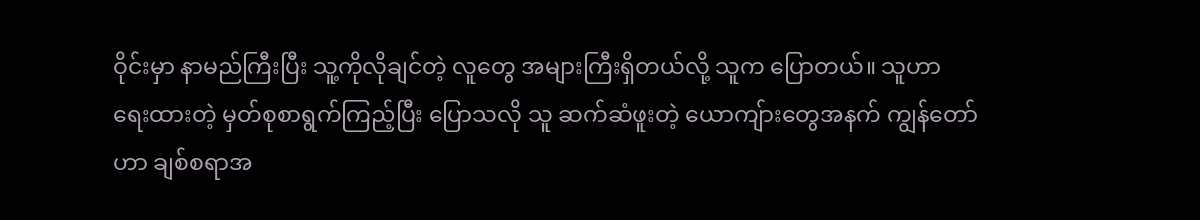ဝိုင်းမှာ နာမည်ကြီးပြီး သူ့ကိုလိုချင်တဲ့ လူတွေ အများကြီးရှိတယ်လို့ သူက ပြောတယ်။ သူဟာ ရေးထားတဲ့ မှတ်စုစာရွက်ကြည့်ပြီး ပြောသလို သူ ဆက်ဆံဖူးတဲ့ ယောကျ်ားတွေအနက် ကျွန်တော်ဟာ ချစ်စရာအ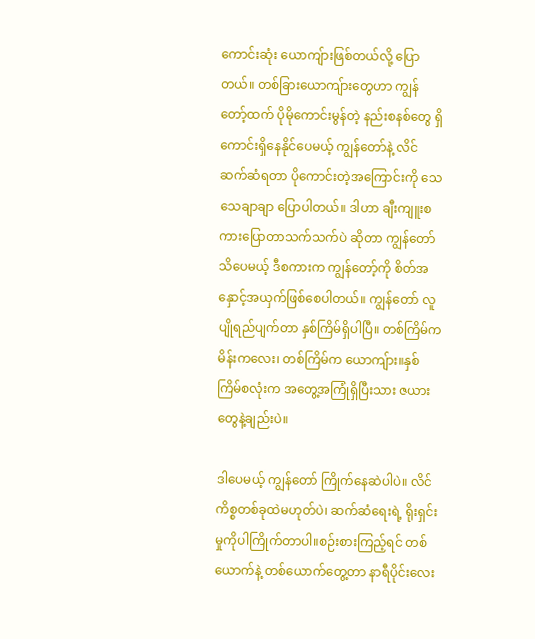ကောင်းဆုံး ယောကျ်ားဖြစ်တယ်လို့ ပြောတယ်။ တစ်ခြားယောကျ်ားတွေဟာ ကျွန်တော့်ထက် ပိုမိုကောင်းမွန်တဲ့ နည်းစနစ်တွေ ရှိကောင်းရှိနေနိုင်ပေမယ့် ကျွန်တော်နဲ့ လိင်ဆက်ဆံရတာ ပိုကောင်းတဲ့အကြောင်းကို သေသေချာချာ ပြောပါတယ်။ ဒါဟာ ချီးကျူးစကားပြောတာသက်သက်ပဲ ဆိုတာ ကျွန်တော် သိပေမယ့် ဒီစကားက ကျွန်တော့်ကို စိတ်အနှောင့်အယှက်ဖြစ်စေပါတယ်။ ကျွန်တော် လူပျိုရည်ပျက်တာ နှစ်ကြိမ်ရှိပါပြီ။ တစ်ကြိမ်က မိန်းကလေး၊ တစ်ကြိမ်က ယောကျ်ား။နှစ်ကြိမ်စလုံးက အတွေ့အကြုံရှိပြီးသား ဇယားတွေနဲ့ချည်းပဲ။

ဒါပေမယ့် ကျွန်တော် ကြိုက်နေဆဲပါပဲ။ လိင်ကိစ္စတစ်ခုထဲမဟုတ်ပဲ၊ ဆက်ဆံရေးရဲ့ ရိုးရှင်းမှုကိုပါကြိုက်တာပါ။စဉ်းစားကြည့်ရင် တစ်ယောက်နဲ့ တစ်ယောက်တွေ့တာ နာရီပိုင်းလေး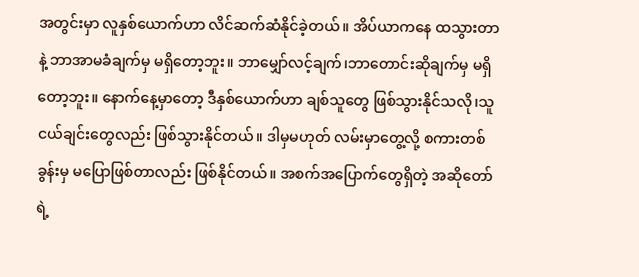အတွင်းမှာ လူနှစ်ယောက်ဟာ လိင်ဆက်ဆံနိုင်ခဲ့တယ်။ အိပ်ယာကနေ ထသွားတာနဲ့ ဘာအာမခံချက်မှ မရှိတော့ဘူး။ ဘာမျှော်လင့်ချက်၊ဘာတောင်းဆိုချက်မှ မရှိတော့ဘူး။ နောက်နေ့မှာတော့ ဒီနှစ်ယောက်ဟာ ချစ်သူတွေ ဖြစ်သွားနိုင်သလို၊သူငယ်ချင်းတွေလည်း ဖြစ်သွားနိုင်တယ်။ ဒါမှမဟုတ် လမ်းမှာတွေ့လို့ စကားတစ်ခွန်းမှ မပြောဖြစ်တာလည်း ဖြစ်နိုင်တယ်။ အစက်အပြောက်တွေရှိတဲ့ အဆိုတော်ရဲ့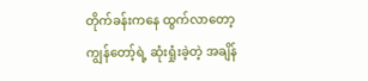တိုက်ခန်းကနေ ထွက်လာတော့ ကျွန်တော့်ရဲ့ ဆုံးရှုံးခဲ့တဲ့ အချိန်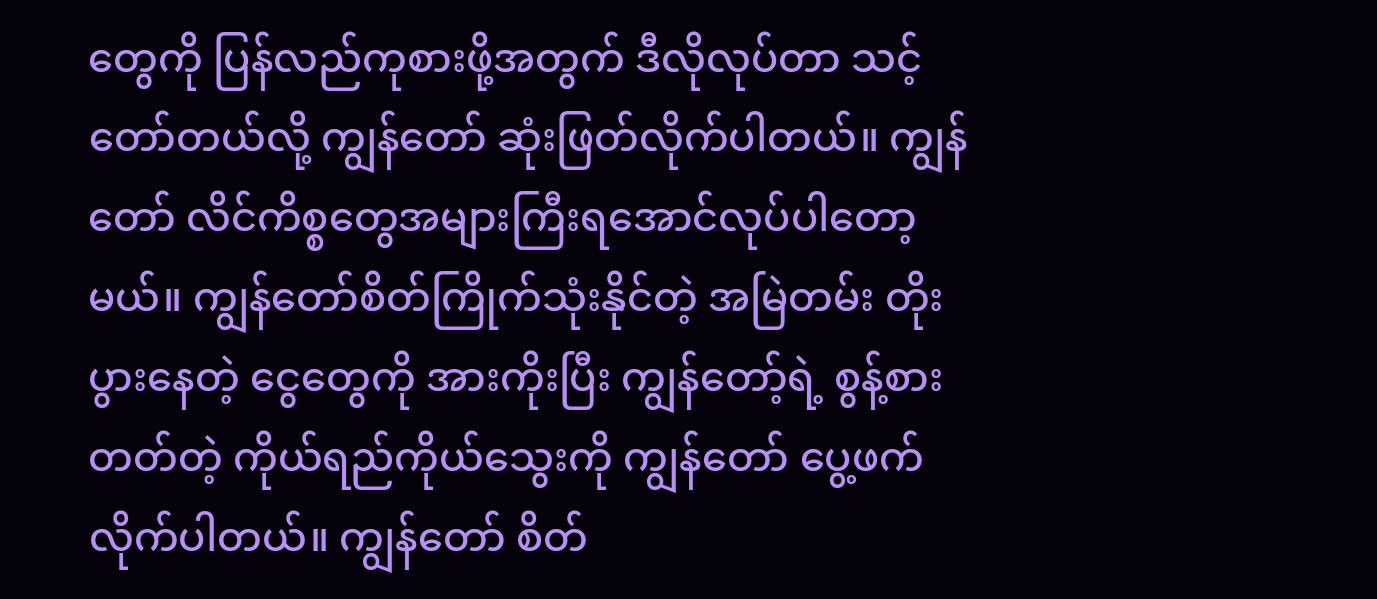တွေကို ပြန်လည်ကုစားဖို့အတွက် ဒီလိုလုပ်တာ သင့်တော်တယ်လို့ ကျွန်တော် ဆုံးဖြတ်လိုက်ပါတယ်။ ကျွန်တော် လိင်ကိစ္စတွေအများကြီးရအောင်လုပ်ပါတော့မယ်။ ကျွန်တော်စိတ်ကြိုက်သုံးနိုင်တဲ့ အမြဲတမ်း တိုးပွားနေတဲ့ ငွေတွေကို အားကိုးပြီး ကျွန်တော့်ရဲ့ စွန့်စားတတ်တဲ့ ကိုယ်ရည်ကိုယ်သွေးကို ကျွန်တော် ပွေ့ဖက်လိုက်ပါတယ်။ ကျွန်တော် စိတ်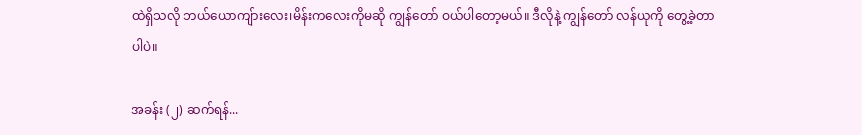ထဲရှိသလို ဘယ်ယောကျ်ားလေး၊မိန်းကလေးကိုမဆို ကျွန်တော် ဝယ်ပါတော့မယ်။ ဒီလိုနဲ့ ကျွန်တော် လန်ယုကို တွေ့ခဲ့တာပါပဲ။

အခန်း (၂) ဆက်ရန်...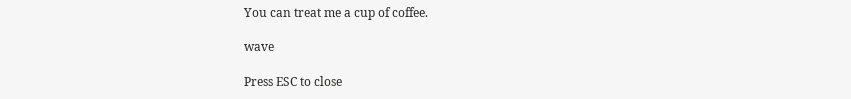You can treat me a cup of coffee.

wave

Press ESC to close